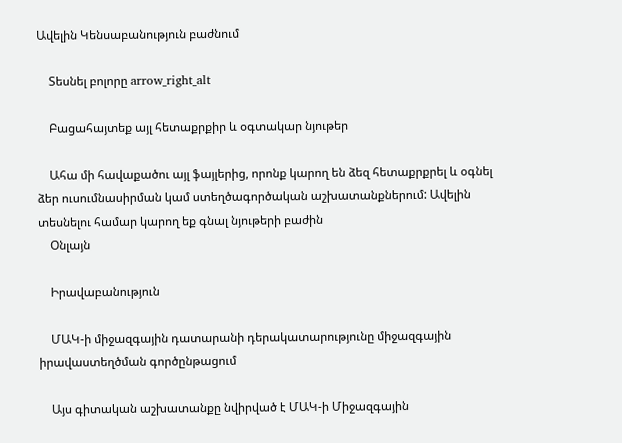Ավելին Կենսաբանություն բաժնում

    Տեսնել բոլորը arrow_right_alt

    Բացահայտեք այլ հետաքրքիր և օգտակար նյութեր

    Ահա մի հավաքածու այլ ֆայլերից, որոնք կարող են ձեզ հետաքրքրել և օգնել ձեր ուսումնասիրման կամ ստեղծագործական աշխատանքներում: Ավելին տեսնելու համար կարող եք գնալ նյութերի բաժին
    Օնլայն

    Իրավաբանություն

    ՄԱԿ-ի միջազգային դատարանի դերակատարությունը միջազգային իրավաստեղծման գործընթացում

    Այս գիտական աշխատանքը նվիրված է ՄԱԿ-ի Միջազգային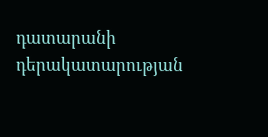դատարանի դերակատարության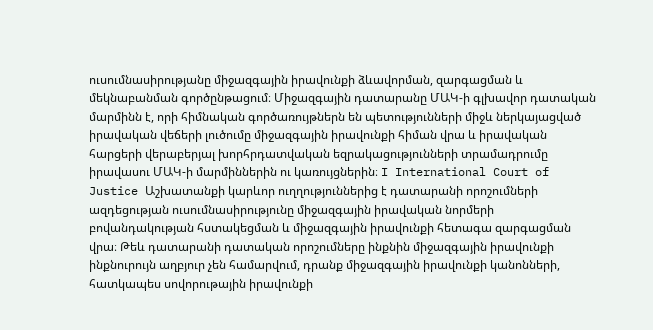ուսումնասիրությանը միջազգային իրավունքի ձևավորման, զարգացման և մեկնաբանման գործընթացում։ Միջազգային դատարանը ՄԱԿ-ի գլխավոր դատական մարմինն է, որի հիմնական գործառույթներն են պետությունների միջև ներկայացված իրավական վեճերի լուծումը միջազգային իրավունքի հիման վրա և իրավական հարցերի վերաբերյալ խորհրդատվական եզրակացությունների տրամադրումը իրավասու ՄԱԿ-ի մարմիններին ու կառույցներին։ I International Court of Justice Աշխատանքի կարևոր ուղղություններից է դատարանի որոշումների ազդեցության ուսումնասիրությունը միջազգային իրավական նորմերի բովանդակության հստակեցման և միջազգային իրավունքի հետագա զարգացման վրա։ Թեև դատարանի դատական որոշումները ինքնին միջազգային իրավունքի ինքնուրույն աղբյուր չեն համարվում, դրանք միջազգային իրավունքի կանոնների, հատկապես սովորութային իրավունքի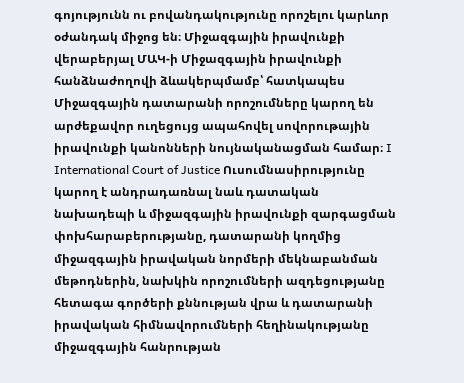գոյությունն ու բովանդակությունը որոշելու կարևոր օժանդակ միջոց են։ Միջազգային իրավունքի վերաբերյալ ՄԱԿ-ի Միջազգային իրավունքի հանձնաժողովի ձևակերպմամբ՝ հատկապես Միջազգային դատարանի որոշումները կարող են արժեքավոր ուղեցույց ապահովել սովորութային իրավունքի կանոնների նույնականացման համար։ I International Court of Justice Ուսումնասիրությունը կարող է անդրադառնալ նաև դատական նախադեպի և միջազգային իրավունքի զարգացման փոխհարաբերությանը, դատարանի կողմից միջազգային իրավական նորմերի մեկնաբանման մեթոդներին, նախկին որոշումների ազդեցությանը հետագա գործերի քննության վրա և դատարանի իրավական հիմնավորումների հեղինակությանը միջազգային հանրության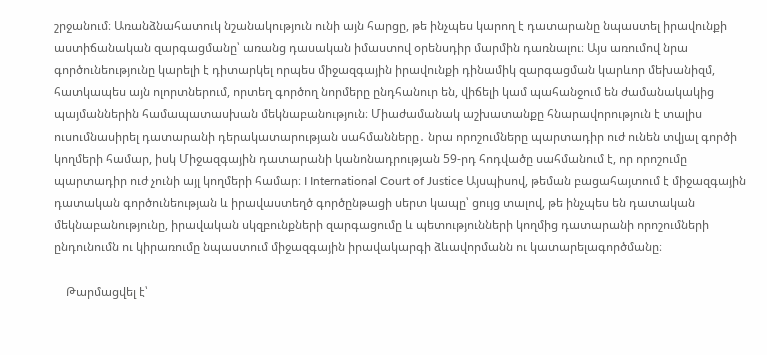շրջանում։ Առանձնահատուկ նշանակություն ունի այն հարցը, թե ինչպես կարող է դատարանը նպաստել իրավունքի աստիճանական զարգացմանը՝ առանց դասական իմաստով օրենսդիր մարմին դառնալու։ Այս առումով նրա գործունեությունը կարելի է դիտարկել որպես միջազգային իրավունքի դինամիկ զարգացման կարևոր մեխանիզմ, հատկապես այն ոլորտներում, որտեղ գործող նորմերը ընդհանուր են, վիճելի կամ պահանջում են ժամանակակից պայմաններին համապատասխան մեկնաբանություն։ Միաժամանակ աշխատանքը հնարավորություն է տալիս ուսումնասիրել դատարանի դերակատարության սահմանները․ նրա որոշումները պարտադիր ուժ ունեն տվյալ գործի կողմերի համար, իսկ Միջազգային դատարանի կանոնադրության 59-րդ հոդվածը սահմանում է, որ որոշումը պարտադիր ուժ չունի այլ կողմերի համար։ I International Court of Justice Այսպիսով, թեման բացահայտում է միջազգային դատական գործունեության և իրավաստեղծ գործընթացի սերտ կապը՝ ցույց տալով, թե ինչպես են դատական մեկնաբանությունը, իրավական սկզբունքների զարգացումը և պետությունների կողմից դատարանի որոշումների ընդունումն ու կիրառումը նպաստում միջազգային իրավակարգի ձևավորմանն ու կատարելագործմանը։

    Թարմացվել է՝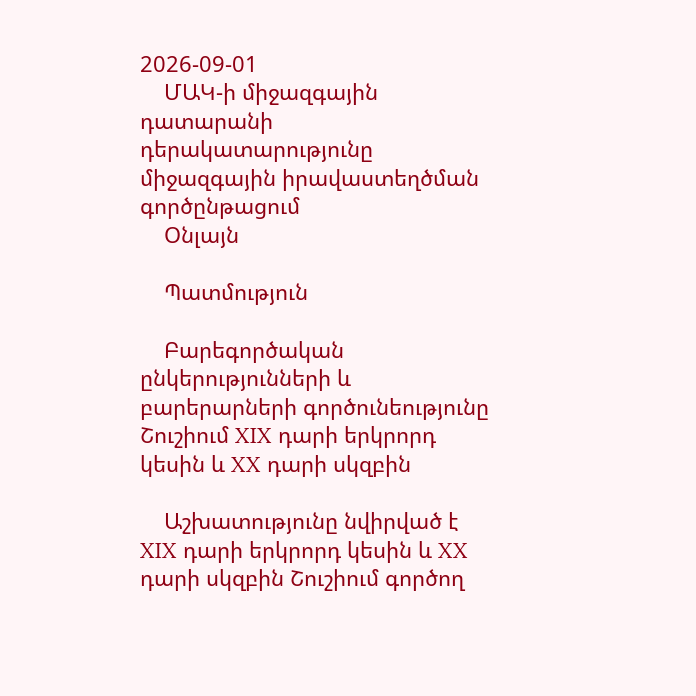2026-09-01
    ՄԱԿ-ի միջազգային դատարանի դերակատարությունը միջազգային իրավաստեղծման գործընթացում
    Օնլայն

    Պատմություն

    Բարեգործական ընկերությունների և բարերարների գործունեությունը Շուշիում XIX դարի երկրորդ կեսին և XX դարի սկզբին

    Աշխատությունը նվիրված է XIX դարի երկրորդ կեսին և XX դարի սկզբին Շուշիում գործող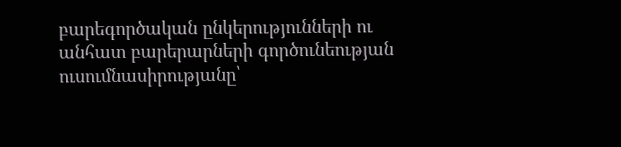բարեգործական ընկերությունների ու անհատ բարերարների գործունեության ուսումնասիրությանը՝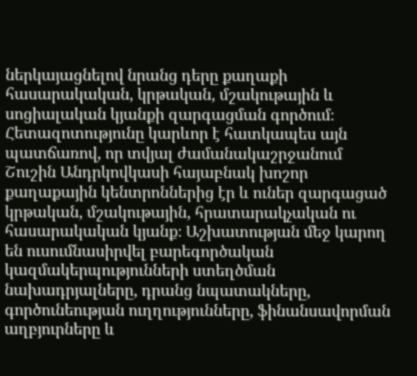ներկայացնելով նրանց դերը քաղաքի հասարակական, կրթական, մշակութային և սոցիալական կյանքի զարգացման գործում։ Հետազոտությունը կարևոր է հատկապես այն պատճառով, որ տվյալ ժամանակաշրջանում Շուշին Անդրկովկասի հայաբնակ խոշոր քաղաքային կենտրոններից էր և ուներ զարգացած կրթական, մշակութային, հրատարակչական ու հասարակական կյանք։ Աշխատության մեջ կարող են ուսումնասիրվել բարեգործական կազմակերպությունների ստեղծման նախադրյալները, դրանց նպատակները, գործունեության ուղղությունները, ֆինանսավորման աղբյուրները և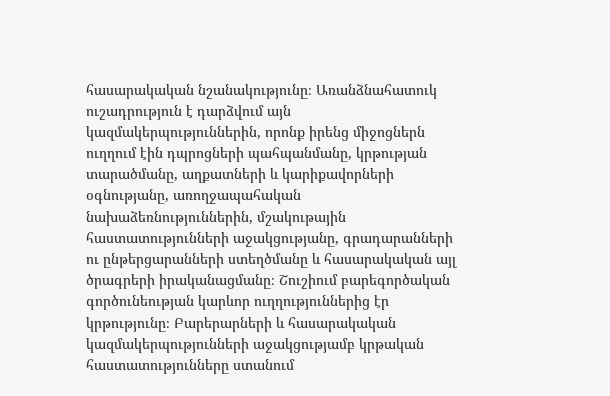հասարակական նշանակությունը։ Առանձնահատուկ ուշադրություն է դարձվում այն կազմակերպություններին, որոնք իրենց միջոցներն ուղղում էին դպրոցների պահպանմանը, կրթության տարածմանը, աղքատների և կարիքավորների օգնությանը, առողջապահական նախաձեռնություններին, մշակութային հաստատությունների աջակցությանը, գրադարանների ու ընթերցարանների ստեղծմանը և հասարակական այլ ծրագրերի իրականացմանը։ Շուշիում բարեգործական գործունեության կարևոր ուղղություններից էր կրթությունը։ Բարերարների և հասարակական կազմակերպությունների աջակցությամբ կրթական հաստատությունները ստանում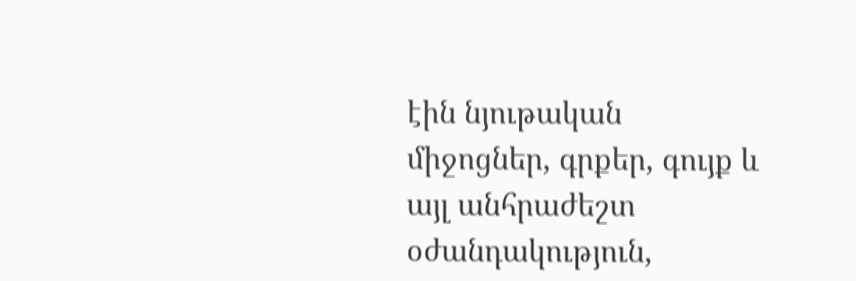էին նյութական միջոցներ, գրքեր, գույք և այլ անհրաժեշտ օժանդակություն,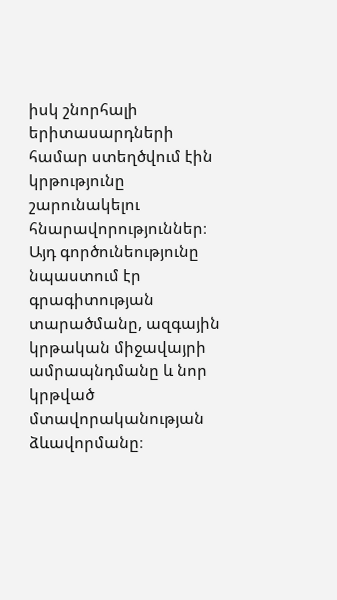իսկ շնորհալի երիտասարդների համար ստեղծվում էին կրթությունը շարունակելու հնարավորություններ։ Այդ գործունեությունը նպաստում էր գրագիտության տարածմանը, ազգային կրթական միջավայրի ամրապնդմանը և նոր կրթված մտավորականության ձևավորմանը։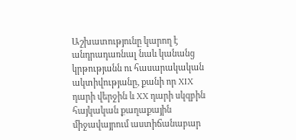Աշխատությունը կարող է անդրադառնալ նաև կանանց կրթությանն ու հասարակական ակտիվությանը, քանի որ XIX դարի վերջին և XX դարի սկզբին հայկական քաղաքային միջավայրում աստիճանաբար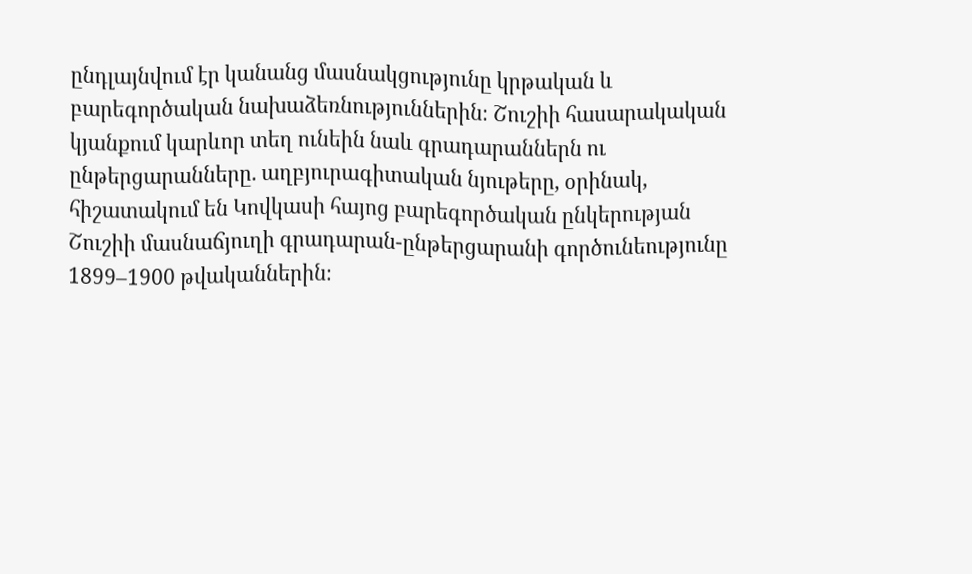ընդլայնվում էր կանանց մասնակցությունը կրթական և բարեգործական նախաձեռնություններին։ Շուշիի հասարակական կյանքում կարևոր տեղ ունեին նաև գրադարաններն ու ընթերցարանները. աղբյուրագիտական նյութերը, օրինակ, հիշատակում են Կովկասի հայոց բարեգործական ընկերության Շուշիի մասնաճյուղի գրադարան-ընթերցարանի գործունեությունը 1899–1900 թվականներին։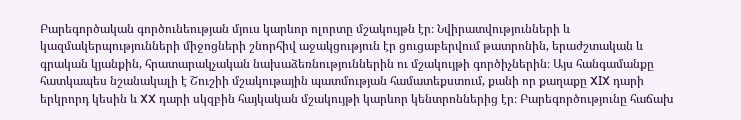Բարեգործական գործունեության մյուս կարևոր ոլորտը մշակույթն էր։ Նվիրատվությունների և կազմակերպությունների միջոցների շնորհիվ աջակցություն էր ցուցաբերվում թատրոնին, երաժշտական և գրական կյանքին, հրատարակչական նախաձեռնություններին ու մշակույթի գործիչներին։ Այս հանգամանքը հատկապես նշանակալի է Շուշիի մշակութային պատմության համատեքստում, քանի որ քաղաքը XIX դարի երկրորդ կեսին և XX դարի սկզբին հայկական մշակույթի կարևոր կենտրոններից էր։ Բարեգործությունը հաճախ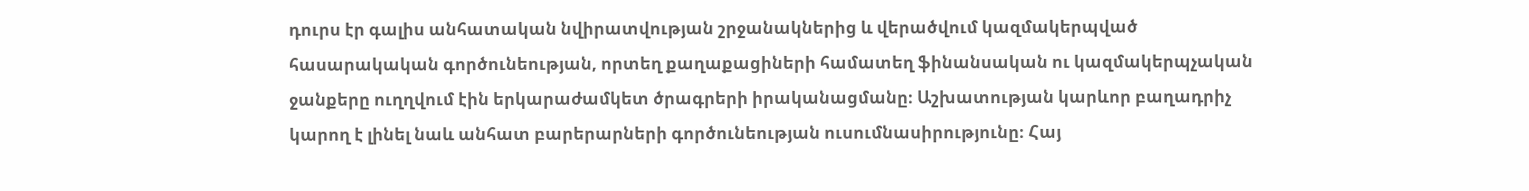դուրս էր գալիս անհատական նվիրատվության շրջանակներից և վերածվում կազմակերպված հասարակական գործունեության, որտեղ քաղաքացիների համատեղ ֆինանսական ու կազմակերպչական ջանքերը ուղղվում էին երկարաժամկետ ծրագրերի իրականացմանը։ Աշխատության կարևոր բաղադրիչ կարող է լինել նաև անհատ բարերարների գործունեության ուսումնասիրությունը։ Հայ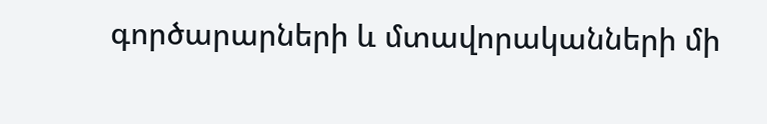գործարարների և մտավորականների մի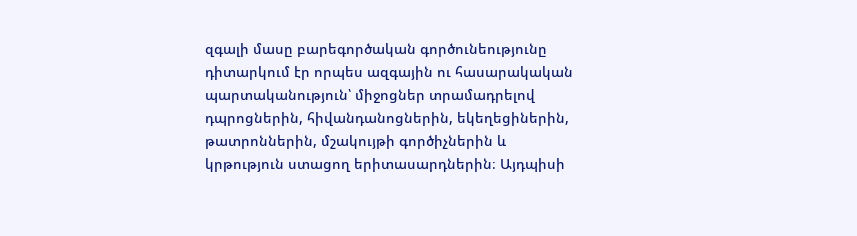զգալի մասը բարեգործական գործունեությունը դիտարկում էր որպես ազգային ու հասարակական պարտականություն՝ միջոցներ տրամադրելով դպրոցներին, հիվանդանոցներին, եկեղեցիներին, թատրոններին, մշակույթի գործիչներին և կրթություն ստացող երիտասարդներին։ Այդպիսի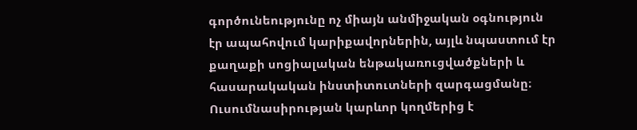գործունեությունը ոչ միայն անմիջական օգնություն էր ապահովում կարիքավորներին, այլև նպաստում էր քաղաքի սոցիալական ենթակառուցվածքների և հասարակական ինստիտուտների զարգացմանը։ Ուսումնասիրության կարևոր կողմերից է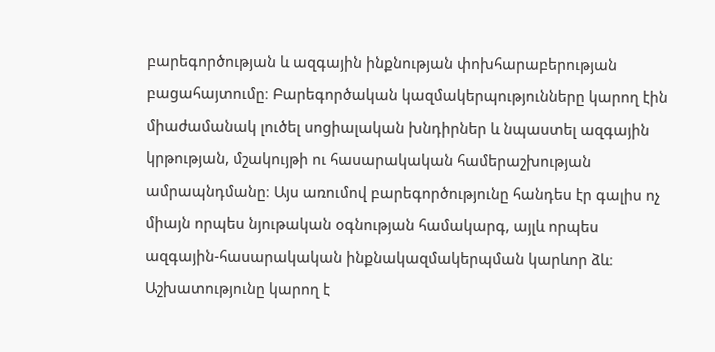բարեգործության և ազգային ինքնության փոխհարաբերության բացահայտումը։ Բարեգործական կազմակերպությունները կարող էին միաժամանակ լուծել սոցիալական խնդիրներ և նպաստել ազգային կրթության, մշակույթի ու հասարակական համերաշխության ամրապնդմանը։ Այս առումով բարեգործությունը հանդես էր գալիս ոչ միայն որպես նյութական օգնության համակարգ, այլև որպես ազգային-հասարակական ինքնակազմակերպման կարևոր ձև։ Աշխատությունը կարող է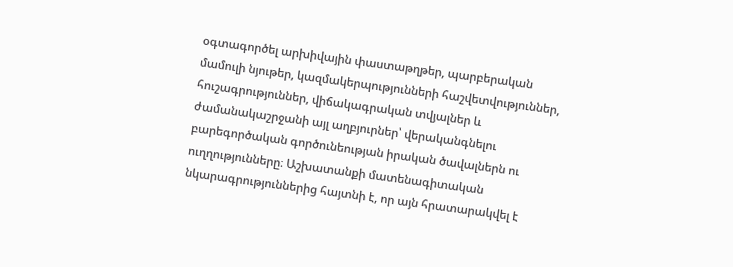օգտագործել արխիվային փաստաթղթեր, պարբերական մամուլի նյութեր, կազմակերպությունների հաշվետվություններ, հուշագրություններ, վիճակագրական տվյալներ և ժամանակաշրջանի այլ աղբյուրներ՝ վերականգնելու բարեգործական գործունեության իրական ծավալներն ու ուղղությունները։ Աշխատանքի մատենագիտական նկարագրություններից հայտնի է, որ այն հրատարակվել է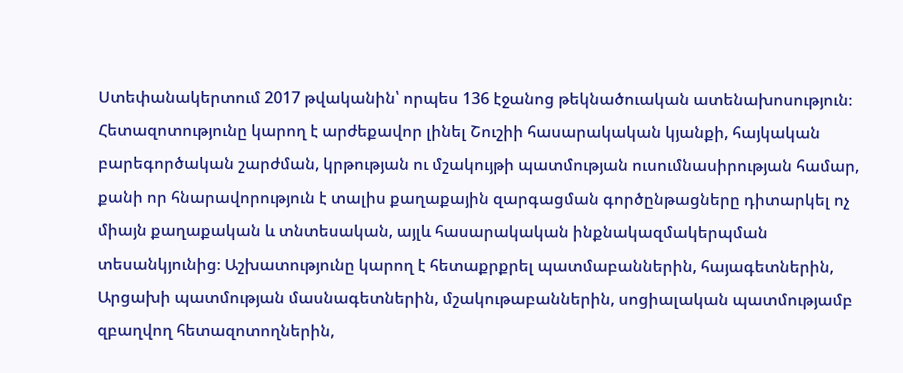Ստեփանակերտում 2017 թվականին՝ որպես 136 էջանոց թեկնածուական ատենախոսություն։ Հետազոտությունը կարող է արժեքավոր լինել Շուշիի հասարակական կյանքի, հայկական բարեգործական շարժման, կրթության ու մշակույթի պատմության ուսումնասիրության համար, քանի որ հնարավորություն է տալիս քաղաքային զարգացման գործընթացները դիտարկել ոչ միայն քաղաքական և տնտեսական, այլև հասարակական ինքնակազմակերպման տեսանկյունից։ Աշխատությունը կարող է հետաքրքրել պատմաբաններին, հայագետներին, Արցախի պատմության մասնագետներին, մշակութաբաններին, սոցիալական պատմությամբ զբաղվող հետազոտողներին,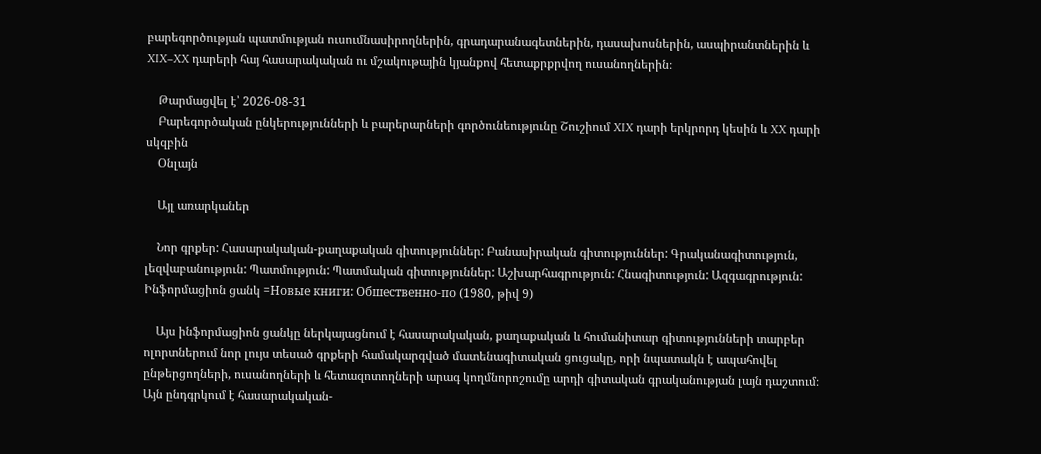բարեգործության պատմության ուսումնասիրողներին, գրադարանագետներին, դասախոսներին, ասպիրանտներին և XIX–XX դարերի հայ հասարակական ու մշակութային կյանքով հետաքրքրվող ուսանողներին։

    Թարմացվել է՝ 2026-08-31
    Բարեգործական ընկերությունների և բարերարների գործունեությունը Շուշիում XIX դարի երկրորդ կեսին և XX դարի սկզբին
    Օնլայն

    Այլ առարկաներ

    Նոր գրքեր: Հասարակական-քաղաքական գիտություններ: Բանասիրական գիտություններ: Գրականագիտություն, լեզվաբանություն: Պատմություն: Պատմական գիտություններ: Աշխարհագրություն: Հնագիտություն: Ազգագրություն: Ինֆորմացիոն ցանկ =Новые книги: Обшественно-по (1980, թիվ 9)

    Այս ինֆորմացիոն ցանկը ներկայացնում է հասարակական, քաղաքական և հումանիտար գիտությունների տարբեր ոլորտներում նոր լույս տեսած գրքերի համակարգված մատենագիտական ցուցակը, որի նպատակն է ապահովել ընթերցողների, ուսանողների և հետազոտողների արագ կողմնորոշումը արդի գիտական գրականության լայն դաշտում։ Այն ընդգրկում է հասարակական-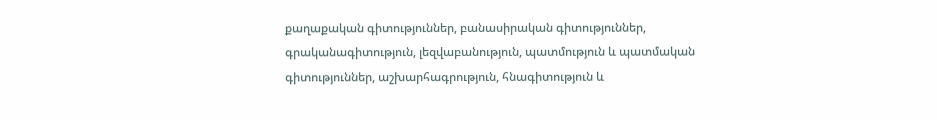քաղաքական գիտություններ, բանասիրական գիտություններ, գրականագիտություն, լեզվաբանություն, պատմություն և պատմական գիտություններ, աշխարհագրություն, հնագիտություն և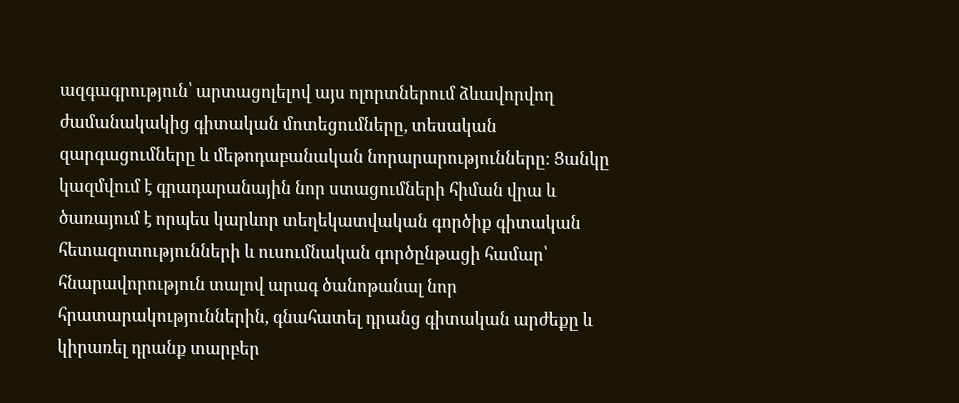ազգագրություն՝ արտացոլելով այս ոլորտներում ձևավորվող ժամանակակից գիտական մոտեցումները, տեսական զարգացումները և մեթոդաբանական նորարարությունները։ Ցանկը կազմվում է գրադարանային նոր ստացումների հիման վրա և ծառայում է որպես կարևոր տեղեկատվական գործիք գիտական հետազոտությունների և ուսումնական գործընթացի համար՝ հնարավորություն տալով արագ ծանոթանալ նոր հրատարակություններին, գնահատել դրանց գիտական արժեքը և կիրառել դրանք տարբեր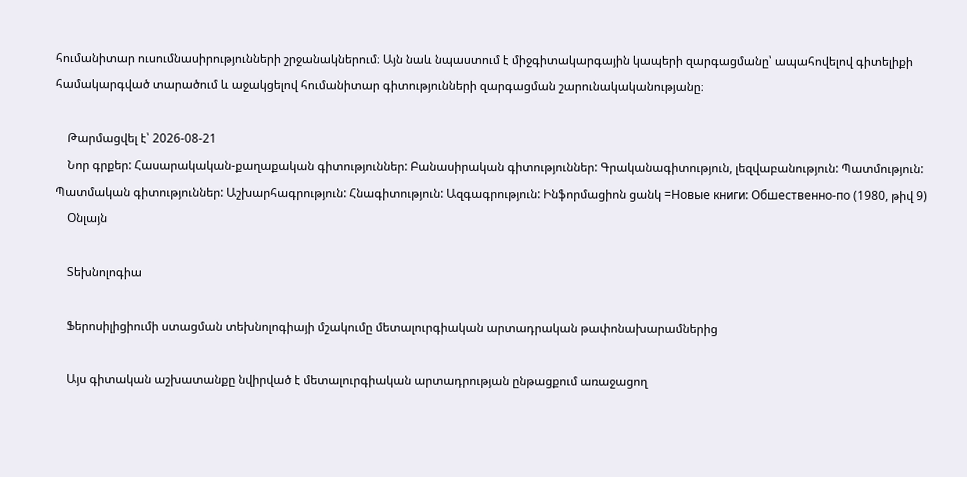հումանիտար ուսումնասիրությունների շրջանակներում։ Այն նաև նպաստում է միջգիտակարգային կապերի զարգացմանը՝ ապահովելով գիտելիքի համակարգված տարածում և աջակցելով հումանիտար գիտությունների զարգացման շարունակականությանը։

    Թարմացվել է՝ 2026-08-21
    Նոր գրքեր: Հասարակական-քաղաքական գիտություններ: Բանասիրական գիտություններ: Գրականագիտություն, լեզվաբանություն: Պատմություն: Պատմական գիտություններ: Աշխարհագրություն: Հնագիտություն: Ազգագրություն: Ինֆորմացիոն ցանկ =Новые книги: Обшественно-по (1980, թիվ 9)
    Օնլայն

    Տեխնոլոգիա

    Ֆերոսիլիցիումի ստացման տեխնոլոգիայի մշակումը մետալուրգիական արտադրական թափոնախարամներից

    Այս գիտական աշխատանքը նվիրված է մետալուրգիական արտադրության ընթացքում առաջացող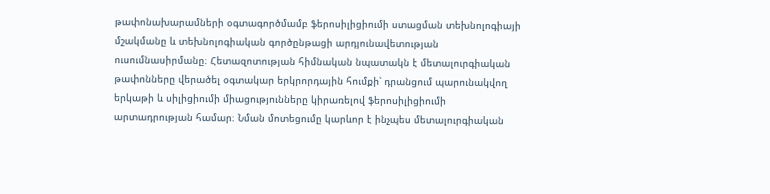թափոնախարամների օգտագործմամբ ֆերոսիլիցիումի ստացման տեխնոլոգիայի մշակմանը և տեխնոլոգիական գործընթացի արդյունավետության ուսումնասիրմանը։ Հետազոտության հիմնական նպատակն է մետալուրգիական թափոնները վերածել օգտակար երկրորդային հումքի՝ դրանցում պարունակվող երկաթի և սիլիցիումի միացությունները կիրառելով ֆերոսիլիցիումի արտադրության համար։ Նման մոտեցումը կարևոր է ինչպես մետալուրգիական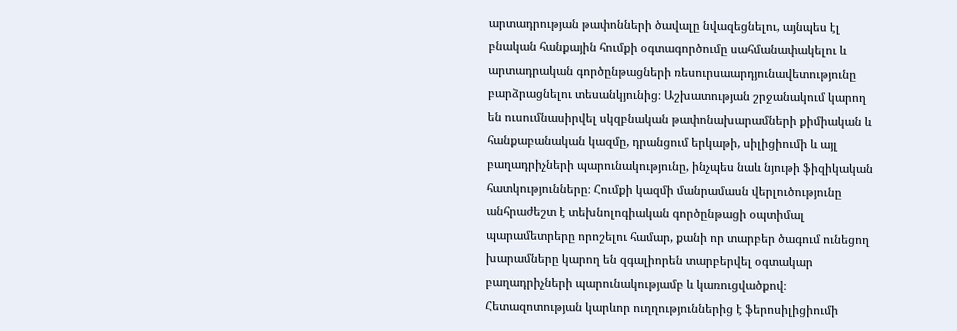արտադրության թափոնների ծավալը նվազեցնելու, այնպես էլ բնական հանքային հումքի օգտագործումը սահմանափակելու և արտադրական գործընթացների ռեսուրսաարդյունավետությունը բարձրացնելու տեսանկյունից։ Աշխատության շրջանակում կարող են ուսումնասիրվել սկզբնական թափոնախարամների քիմիական և հանքաբանական կազմը, դրանցում երկաթի, սիլիցիումի և այլ բաղադրիչների պարունակությունը, ինչպես նաև նյութի ֆիզիկական հատկությունները։ Հումքի կազմի մանրամասն վերլուծությունը անհրաժեշտ է տեխնոլոգիական գործընթացի օպտիմալ պարամետրերը որոշելու համար, քանի որ տարբեր ծագում ունեցող խարամները կարող են զգալիորեն տարբերվել օգտակար բաղադրիչների պարունակությամբ և կառուցվածքով։ Հետազոտության կարևոր ուղղություններից է ֆերոսիլիցիումի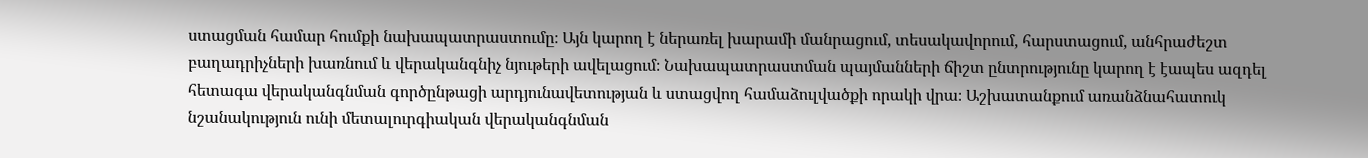ստացման համար հումքի նախապատրաստումը։ Այն կարող է ներառել խարամի մանրացում, տեսակավորում, հարստացում, անհրաժեշտ բաղադրիչների խառնում և վերականգնիչ նյութերի ավելացում։ Նախապատրաստման պայմանների ճիշտ ընտրությունը կարող է էապես ազդել հետագա վերականգնման գործընթացի արդյունավետության և ստացվող համաձուլվածքի որակի վրա։ Աշխատանքում առանձնահատուկ նշանակություն ունի մետալուրգիական վերականգնման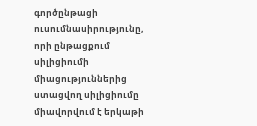գործընթացի ուսումնասիրությունը, որի ընթացքում սիլիցիումի միացություններից ստացվող սիլիցիումը միավորվում է երկաթի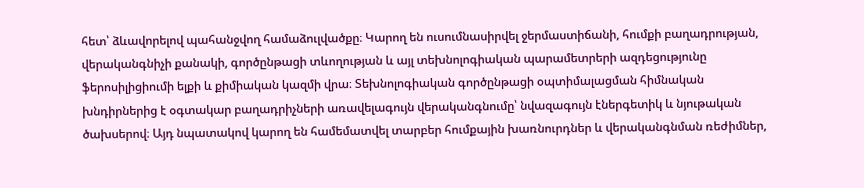հետ՝ ձևավորելով պահանջվող համաձուլվածքը։ Կարող են ուսումնասիրվել ջերմաստիճանի, հումքի բաղադրության, վերականգնիչի քանակի, գործընթացի տևողության և այլ տեխնոլոգիական պարամետրերի ազդեցությունը ֆերոսիլիցիումի ելքի և քիմիական կազմի վրա։ Տեխնոլոգիական գործընթացի օպտիմալացման հիմնական խնդիրներից է օգտակար բաղադրիչների առավելագույն վերականգնումը՝ նվազագույն էներգետիկ և նյութական ծախսերով։ Այդ նպատակով կարող են համեմատվել տարբեր հումքային խառնուրդներ և վերականգնման ռեժիմներ,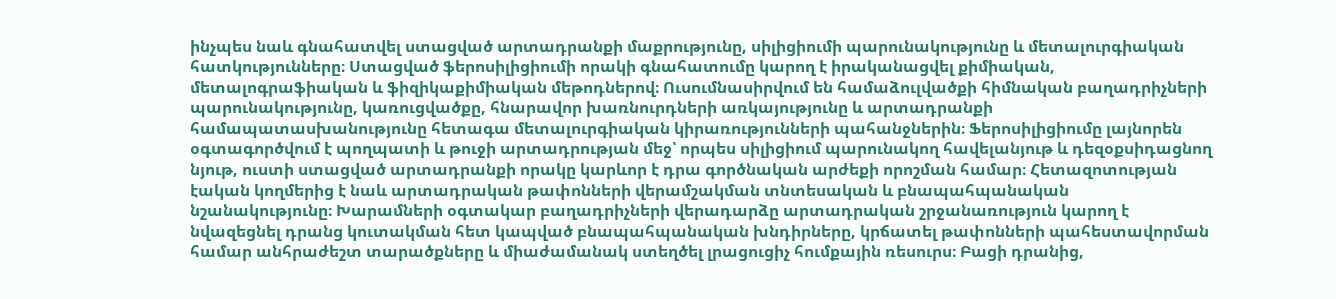ինչպես նաև գնահատվել ստացված արտադրանքի մաքրությունը, սիլիցիումի պարունակությունը և մետալուրգիական հատկությունները։ Ստացված ֆերոսիլիցիումի որակի գնահատումը կարող է իրականացվել քիմիական, մետալոգրաֆիական և ֆիզիկաքիմիական մեթոդներով։ Ուսումնասիրվում են համաձուլվածքի հիմնական բաղադրիչների պարունակությունը, կառուցվածքը, հնարավոր խառնուրդների առկայությունը և արտադրանքի համապատասխանությունը հետագա մետալուրգիական կիրառությունների պահանջներին։ Ֆերոսիլիցիումը լայնորեն օգտագործվում է պողպատի և թուջի արտադրության մեջ՝ որպես սիլիցիում պարունակող հավելանյութ և դեզօքսիդացնող նյութ, ուստի ստացված արտադրանքի որակը կարևոր է դրա գործնական արժեքի որոշման համար։ Հետազոտության էական կողմերից է նաև արտադրական թափոնների վերամշակման տնտեսական և բնապահպանական նշանակությունը։ Խարամների օգտակար բաղադրիչների վերադարձը արտադրական շրջանառություն կարող է նվազեցնել դրանց կուտակման հետ կապված բնապահպանական խնդիրները, կրճատել թափոնների պահեստավորման համար անհրաժեշտ տարածքները և միաժամանակ ստեղծել լրացուցիչ հումքային ռեսուրս։ Բացի դրանից,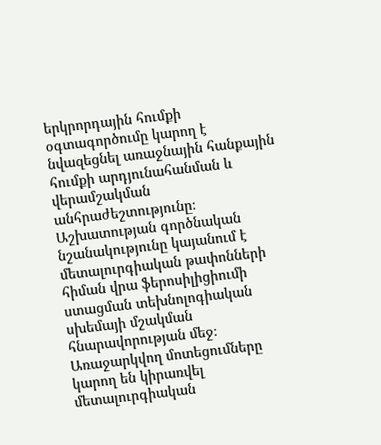երկրորդային հումքի օգտագործումը կարող է նվազեցնել առաջնային հանքային հումքի արդյունահանման և վերամշակման անհրաժեշտությունը։ Աշխատության գործնական նշանակությունը կայանում է մետալուրգիական թափոնների հիման վրա ֆերոսիլիցիումի ստացման տեխնոլոգիական սխեմայի մշակման հնարավորության մեջ։ Առաջարկվող մոտեցումները կարող են կիրառվել մետալուրգիական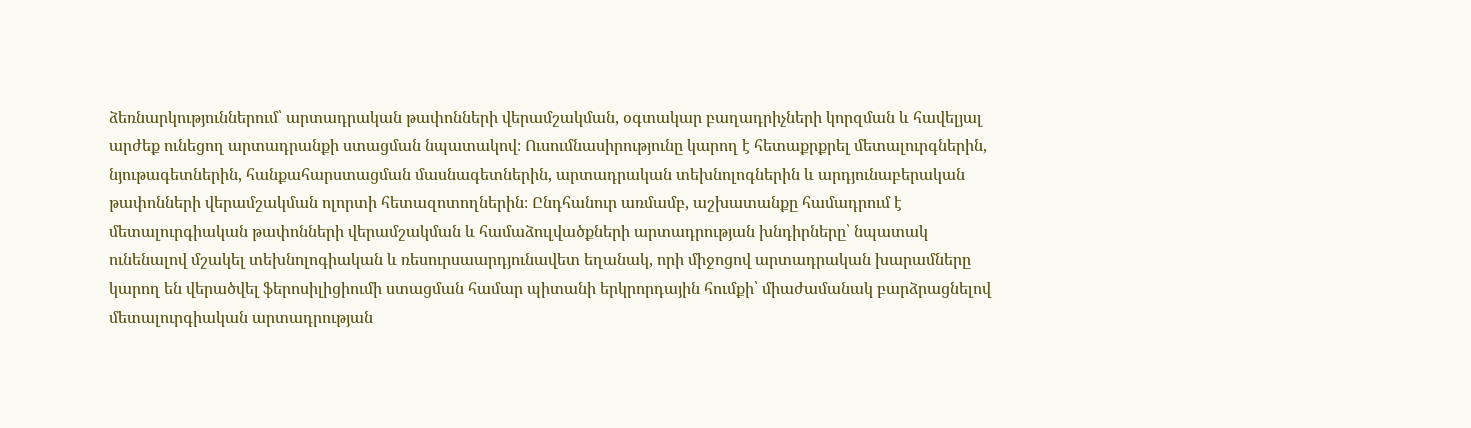ձեռնարկություններում՝ արտադրական թափոնների վերամշակման, օգտակար բաղադրիչների կորզման և հավելյալ արժեք ունեցող արտադրանքի ստացման նպատակով։ Ուսումնասիրությունը կարող է հետաքրքրել մետալուրգներին, նյութագետներին, հանքահարստացման մասնագետներին, արտադրական տեխնոլոգներին և արդյունաբերական թափոնների վերամշակման ոլորտի հետազոտողներին։ Ընդհանուր առմամբ, աշխատանքը համադրում է մետալուրգիական թափոնների վերամշակման և համաձուլվածքների արտադրության խնդիրները՝ նպատակ ունենալով մշակել տեխնոլոգիական և ռեսուրսաարդյունավետ եղանակ, որի միջոցով արտադրական խարամները կարող են վերածվել ֆերոսիլիցիումի ստացման համար պիտանի երկրորդային հումքի՝ միաժամանակ բարձրացնելով մետալուրգիական արտադրության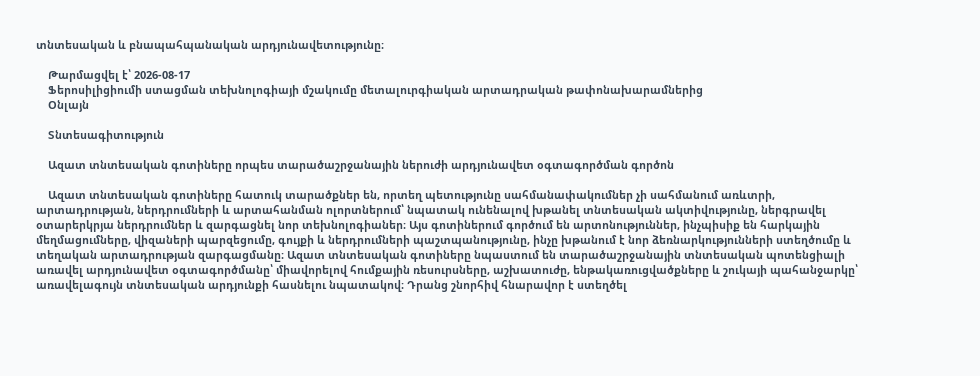տնտեսական և բնապահպանական արդյունավետությունը։

    Թարմացվել է՝ 2026-08-17
    Ֆերոսիլիցիումի ստացման տեխնոլոգիայի մշակումը մետալուրգիական արտադրական թափոնախարամներից
    Օնլայն

    Տնտեսագիտություն

    Ազատ տնտեսական գոտիները որպես տարածաշրջանային ներուժի արդյունավետ օգտագործման գործոն

    Ազատ տնտեսական գոտիները հատուկ տարածքներ են, որտեղ պետությունը սահմանափակումներ չի սահմանում առևտրի, արտադրության, ներդրումների և արտահանման ոլորտներում՝ նպատակ ունենալով խթանել տնտեսական ակտիվությունը, ներգրավել օտարերկրյա ներդրումներ և զարգացնել նոր տեխնոլոգիաներ։ Այս գոտիներում գործում են արտոնություններ, ինչպիսիք են հարկային մեղմացումները, վիզաների պարզեցումը, գույքի և ներդրումների պաշտպանությունը, ինչը խթանում է նոր ձեռնարկությունների ստեղծումը և տեղական արտադրության զարգացմանը։ Ազատ տնտեսական գոտիները նպաստում են տարածաշրջանային տնտեսական պոտենցիալի առավել արդյունավետ օգտագործմանը՝ միավորելով հումքային ռեսուրսները, աշխատուժը, ենթակառուցվածքները և շուկայի պահանջարկը՝ առավելագույն տնտեսական արդյունքի հասնելու նպատակով։ Դրանց շնորհիվ հնարավոր է ստեղծել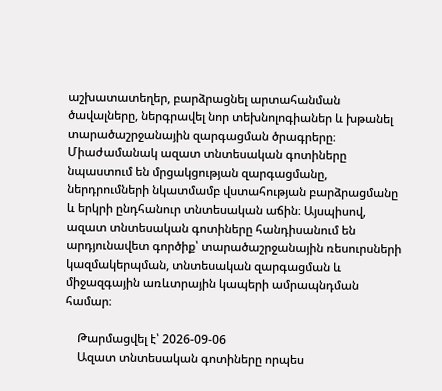աշխատատեղեր, բարձրացնել արտահանման ծավալները, ներգրավել նոր տեխնոլոգիաներ և խթանել տարածաշրջանային զարգացման ծրագրերը։ Միաժամանակ ազատ տնտեսական գոտիները նպաստում են մրցակցության զարգացմանը, ներդրումների նկատմամբ վստահության բարձրացմանը և երկրի ընդհանուր տնտեսական աճին։ Այսպիսով, ազատ տնտեսական գոտիները հանդիսանում են արդյունավետ գործիք՝ տարածաշրջանային ռեսուրսների կազմակերպման, տնտեսական զարգացման և միջազգային առևտրային կապերի ամրապնդման համար։

    Թարմացվել է՝ 2026-09-06
    Ազատ տնտեսական գոտիները որպես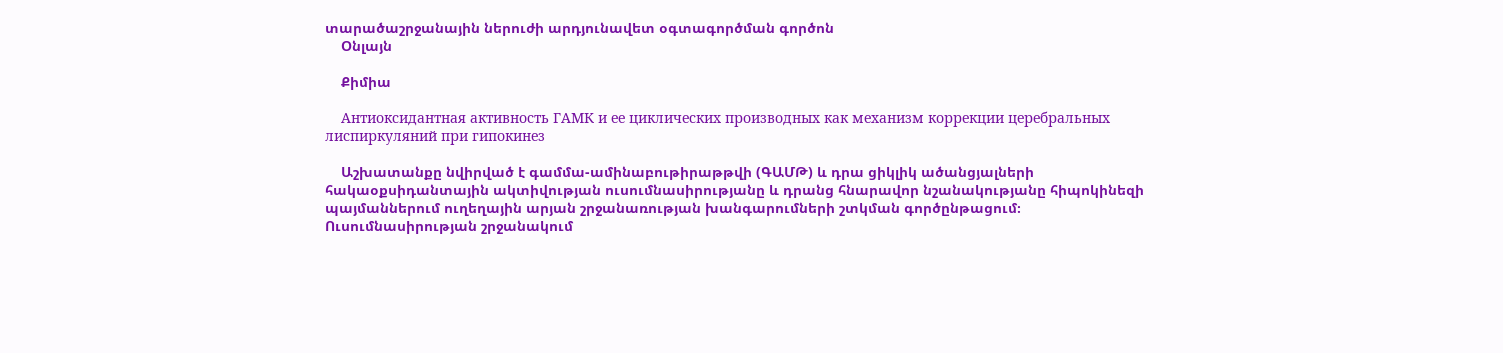տարածաշրջանային ներուժի արդյունավետ օգտագործման գործոն
    Օնլայն

    Քիմիա

    Антиоксидантная активность ГАМК и ее циклических производных как механизм коррекции церебральных лиспиркуляний при гипокинез

    Աշխատանքը նվիրված է գամմա-ամինաբութիրաթթվի (ԳԱՄԹ) և դրա ցիկլիկ ածանցյալների հակաօքսիդանտային ակտիվության ուսումնասիրությանը և դրանց հնարավոր նշանակությանը հիպոկինեզի պայմաններում ուղեղային արյան շրջանառության խանգարումների շտկման գործընթացում։ Ուսումնասիրության շրջանակում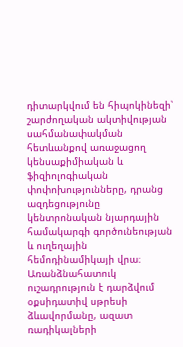դիտարկվում են հիպոկինեզի՝ շարժողական ակտիվության սահմանափակման հետևանքով առաջացող կենսաքիմիական և ֆիզիոլոգիական փոփոխությունները, դրանց ազդեցությունը կենտրոնական նյարդային համակարգի գործունեության և ուղեղային հեմոդինամիկայի վրա։ Առանձնահատուկ ուշադրություն է դարձվում օքսիդատիվ սթրեսի ձևավորմանը, ազատ ռադիկալների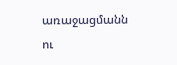առաջացմանն ու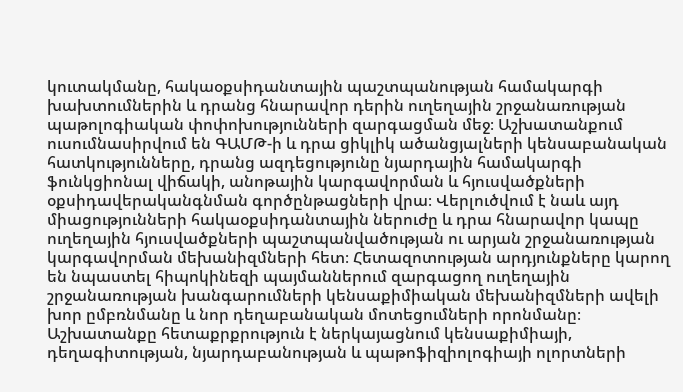կուտակմանը, հակաօքսիդանտային պաշտպանության համակարգի խախտումներին և դրանց հնարավոր դերին ուղեղային շրջանառության պաթոլոգիական փոփոխությունների զարգացման մեջ։ Աշխատանքում ուսումնասիրվում են ԳԱՄԹ-ի և դրա ցիկլիկ ածանցյալների կենսաբանական հատկությունները, դրանց ազդեցությունը նյարդային համակարգի ֆունկցիոնալ վիճակի, անոթային կարգավորման և հյուսվածքների օքսիդավերականգնման գործընթացների վրա։ Վերլուծվում է նաև այդ միացությունների հակաօքսիդանտային ներուժը և դրա հնարավոր կապը ուղեղային հյուսվածքների պաշտպանվածության ու արյան շրջանառության կարգավորման մեխանիզմների հետ։ Հետազոտության արդյունքները կարող են նպաստել հիպոկինեզի պայմաններում զարգացող ուղեղային շրջանառության խանգարումների կենսաքիմիական մեխանիզմների ավելի խոր ըմբռնմանը և նոր դեղաբանական մոտեցումների որոնմանը։ Աշխատանքը հետաքրքրություն է ներկայացնում կենսաքիմիայի, դեղագիտության, նյարդաբանության և պաթոֆիզիոլոգիայի ոլորտների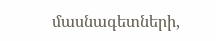մասնագետների,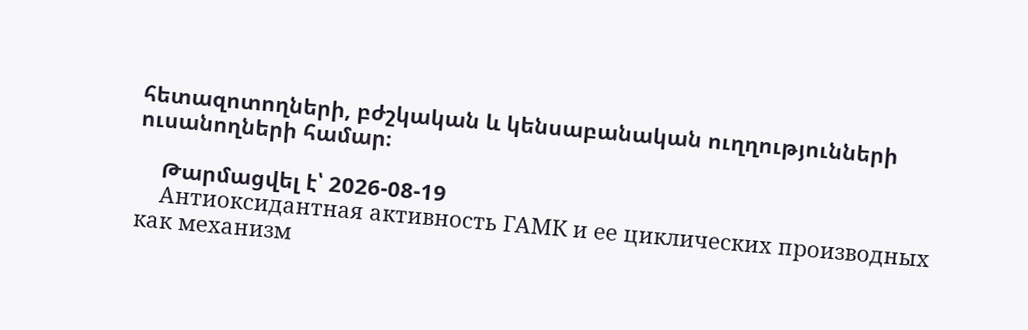հետազոտողների, բժշկական և կենսաբանական ուղղությունների ուսանողների համար։

    Թարմացվել է՝ 2026-08-19
    Антиоксидантная активность ГАМК и ее циклических производных как механизм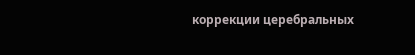коррекции церебральных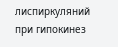лиспиркуляний при гипокинез